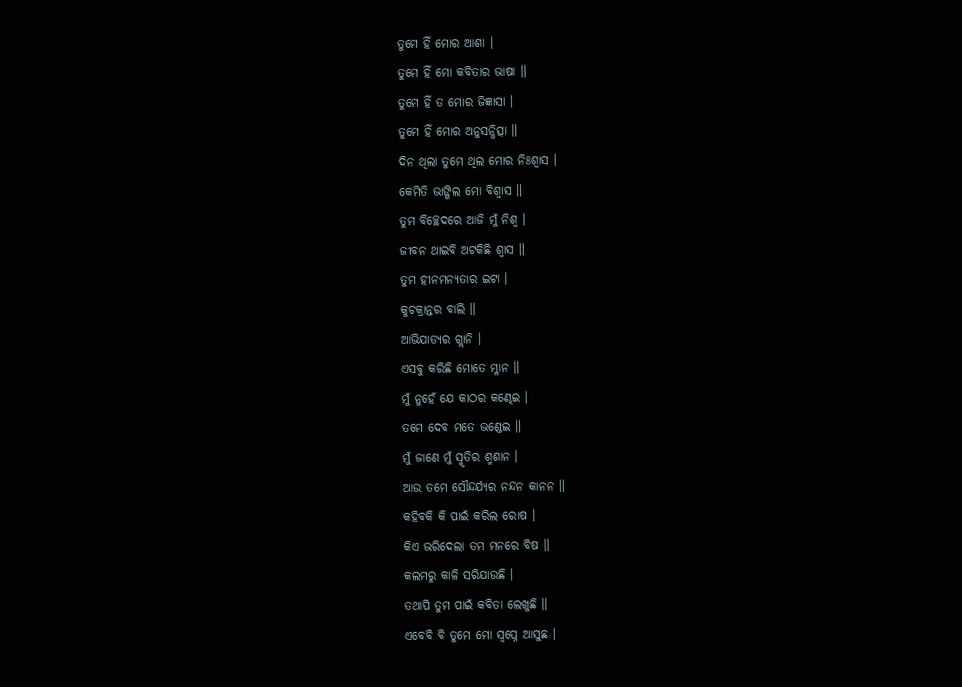ତୁମେ ହିଁ ମୋର ଆଶା ।
ତୁମେ ହିଁ ମୋ କବିତାର ଭାଷା ॥
ତୁମେ ହିଁ ତ ମୋର ଜିଜ୍ଞାସା ।
ତୁମେ ହିଁ ମୋର ଅନୁସନ୍ଧିତ୍ସା ॥
ଦିନ ଥିଲା ତୁମେ ଥିଲ ମୋର ନିଃଶ୍ୱାସ ।
କେମିତି ଭାଙ୍ଗିଲ ମୋ ବିଶ୍ୱାସ ॥
ତୁମ ବିଚ୍ଛେଦରେ ଆଜି ମୁଁ ନିଶ୍ଵ ।
ଜୀବନ ଥାଇବି ଅଟକିଛି ଶ୍ୱାସ ॥
ତୁମ ହୀନମନ୍ୟତାର ଇଟା ।
କୁଚକ୍ରାନ୍ତର ବାଲି ॥
ଆଭିଯାତ୍ୟର ଗ୍ଲାନି ।
ଏସବୁ କରିଛି ମୋତେ ମ୍ଳାନ ॥
ମୁଁ ନୁହେଁ ଯେ କାଠର କଣ୍ଢେଇ ।
ତମେ ଦେବ ମତେ ଭଣ୍ଡେଇ ॥
ମୁଁ ଜାଣେ ମୁଁ ସ୍ମୃତିର ଶ୍ମଶାନ ।
ଆଉ ତମେ ସୌନ୍ଦର୍ଯ୍ୟର ନନ୍ଦନ କାନନ ॥
କହିବକି କି ପାଇଁ କରିଲ ରୋଷ ।
କିଏ ଭରିଦେଲା ତମ ମନରେ ବିଷ ॥
କଲମରୁ କାଳି ସରିଯାଉଛି ।
ତଥାପି ତୁମ ପାଇଁ କବିତା ଲେଖୁଛି ॥
ଏବେବି ବି ତୁମେ ମୋ ସ୍ୱପ୍ନେ ଆସୁଛ ।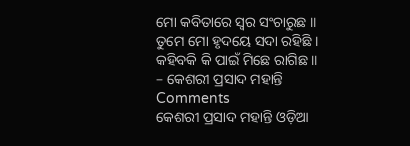ମୋ କବିତାରେ ସ୍ୱର ସଂଚାରୁଛ ॥
ତୁମେ ମୋ ହୃଦୟେ ସଦା ରହିଛି ।
କହିବକି କି ପାଇଁ ମିଛେ ରାଗିଛ ॥
– କେଶରୀ ପ୍ରସାଦ ମହାନ୍ତି
Comments
କେଶରୀ ପ୍ରସାଦ ମହାନ୍ତି ଓଡ଼ିଆ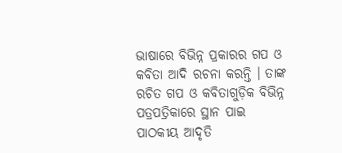ଭାଷାରେ ବିଭିନ୍ନ ପ୍ରକାରର ଗପ ଓ କବିତା ଆଦି ରଚନା କରନ୍ତି । ତାଙ୍କ ରଚିତ ଗପ ଓ କବିତାଗୁଡ଼ିକ ବିଭିନ୍ନ ପତ୍ରପତ୍ରିକାରେ ସ୍ଥାନ ପାଇ ପାଠକୀୟ ଆଦୃତି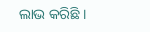ଲାଭ କରିଛି ।